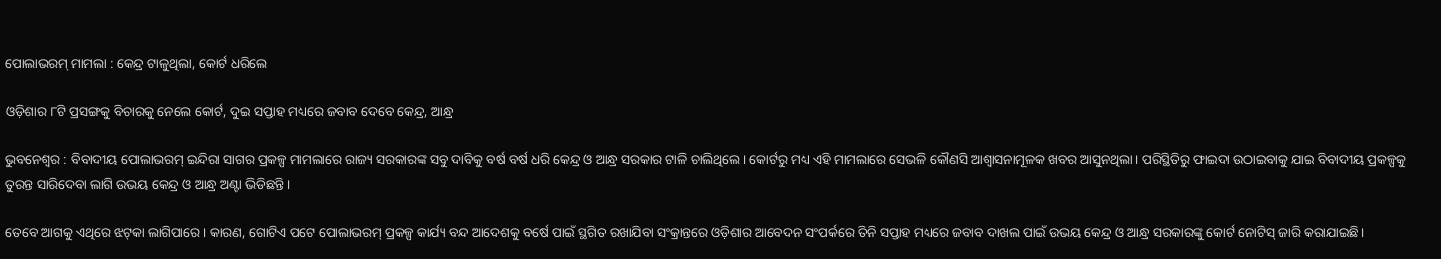ପୋଲାଭରମ୍‌ ମାମଲା : କେନ୍ଦ୍ର ଟାଳୁଥିଲା, କୋର୍ଟ ଧରିଲେ

ଓଡ଼ିଶାର ୮ଟି ପ୍ରସଙ୍ଗକୁ ବିଚାରକୁ ନେଲେ କୋର୍ଟ, ଦୁଇ ସପ୍ତାହ ମଧ୍ୟରେ ଜବାବ ଦେବେ କେନ୍ଦ୍ର, ଆନ୍ଧ୍ର

ଭୁବନେଶ୍ୱର : ବିବାଦୀୟ ପୋଲାଭରମ୍‌ ଇନ୍ଦିରା ସାଗର ପ୍ରକଳ୍ପ ମାମଲାରେ ରାଜ୍ୟ ସରକାରଙ୍କ ସବୁ ଦାବିକୁ ବର୍ଷ ବର୍ଷ ଧରି କେନ୍ଦ୍ର ଓ ଆନ୍ଧ୍ର ସରକାର ଟାଳି ଚାଲିଥିଲେ। କୋର୍ଟରୁ ମଧ୍ୟ ଏହି ମାମଲାରେ ସେଭଳି କୌଣସି ଆଶ୍ୱାସନାମୂଳକ ଖବର ଆସୁନଥିଲା। ପରିସ୍ଥିତିରୁ ଫାଇଦା ଉଠାଇବାକୁ ଯାଇ ବିବାଦୀୟ ପ୍ରକଳ୍ପକୁ ତୁରନ୍ତ ସାରିଦେବା ଲାଗି ଉଭୟ କେନ୍ଦ୍ର ଓ ଆନ୍ଧ୍ର ଅଣ୍ଟା ଭିଡିଛନ୍ତି।

ତେବେ ଆଗକୁ ଏଥିରେ ଝଟ୍‌କା ଲାଗିପାରେ। କାରଣ, ଗୋଟିଏ ପଟେ ପୋଲାଭରମ୍‌ ପ୍ରକଳ୍ପ କାର୍ଯ୍ୟ ବନ୍ଦ ଆଦେଶକୁ ବର୍ଷେ ପାଇଁ ସ୍ଥଗିତ ରଖାଯିବା ସଂକ୍ରାନ୍ତରେ ଓଡ଼ିଶାର ଆବେଦନ ସଂପର୍କରେ ତିନି ସପ୍ତାହ ମଧ୍ୟରେ ଜବାବ ଦାଖଲ ପାଇଁ ଉଭୟ କେନ୍ଦ୍ର ଓ ଆନ୍ଧ୍ର ସରକାରଙ୍କୁ କୋର୍ଟ ନୋଟିସ୍‌ ଜାରି କରାଯାଇଛି।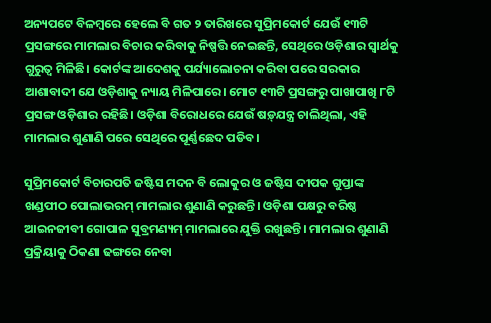ଅନ୍ୟପଟେ ବିଳମ୍ବରେ ହେଲେ ବି ଗତ ୨ ତାରିଖରେ ସୁପ୍ରିମକୋର୍ଟ ଯେଉଁ ୧୩ଟି ପ୍ରସଙ୍ଗରେ ମାମଲାର ବିଚାର କରିବାକୁ ନିଷ୍ପତ୍ତି ନେଇଛନ୍ତି, ସେଥିରେ ଓଡ଼ିଶାର ସ୍ୱାର୍ଥକୁ ଗୁରୁତ୍ୱ ମିଳିଛି। କୋର୍ଟଙ୍କ ଆଦେଶକୁ ପର୍ଯ୍ୟାଲୋଚନା କରିବା ପରେ ସରକାର ଆଶାବାଦୀ ଯେ ଓଡ଼ିଶାକୁ ନ୍ୟାୟ ମିଳିପାରେ। ମୋଟ ୧୩ଟି ପ୍ରସଙ୍ଗରୁ ପାଖାପାଖି ୮ଟି ପ୍ରସଙ୍ଗ ଓଡ଼ିଶାର ରହିଛି। ଓଡ଼ିଶା ବିରୋଧରେ ଯେଉଁ ଷଡ଼୍‍ଯନ୍ତ୍ର ଚାଲିଥିଲା, ଏହି ମାମଲାର ଶୁଣାଣି ପରେ ସେଥିରେ ପୂର୍ଣ୍ଣଛେଦ ପଡିବ।

ସୁପ୍ରିମକୋର୍ଟ ବିଚାରପତି ଜଷ୍ଟିସ ମଦନ ବି ଲୋକୁର ଓ ଜଷ୍ଟିସ ଦୀପକ ଗୁପ୍ତାଙ୍କ ଖଣ୍ଡପୀଠ ପୋଲାଭରମ୍‌ ମାମଲାର ଶୁଣାଣି କରୁଛନ୍ତି। ଓଡ଼ିଶା ପକ୍ଷରୁ ବରିଷ୍ଠ ଆଇନଜୀବୀ ଗୋପାଳ ସୁବ୍ରମଣ୍ୟମ୍‌ ମାମଲାରେ ଯୁକ୍ତି ରଖୁଛନ୍ତି। ମାମଲାର ଶୁଣାଣି ପ୍ରକ୍ରିୟାକୁ ଠିକଣା ଢଙ୍ଗରେ ନେବା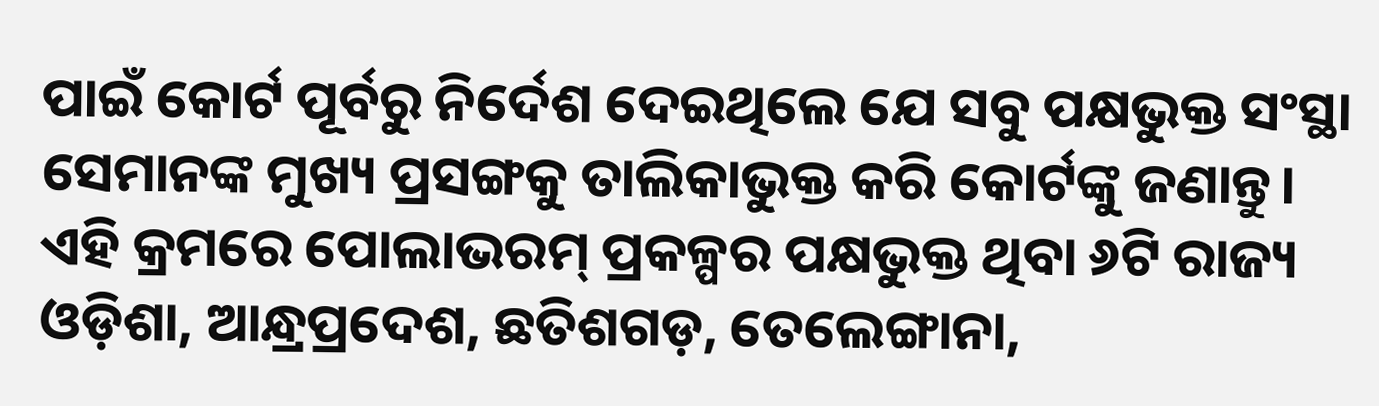ପାଇଁ କୋର୍ଟ ପୂର୍ବରୁ ନିର୍ଦେଶ ଦେଇଥିଲେ ଯେ ସବୁ ପକ୍ଷଭୁକ୍ତ ସଂସ୍ଥା ସେମାନଙ୍କ ମୁଖ୍ୟ ପ୍ରସଙ୍ଗକୁ ତାଲିକାଭୁକ୍ତ କରି କୋର୍ଟଙ୍କୁ ଜଣାନ୍ତୁ। ଏହି କ୍ରମରେ ପୋଲାଭରମ୍‌ ପ୍ରକଳ୍ପର ପକ୍ଷଭୁକ୍ତ ଥିବା ୬ଟି ରାଜ୍ୟ ଓଡ଼ିଶା, ଆନ୍ଧ୍ରପ୍ରଦେଶ, ଛତିଶଗଡ଼, ତେଲେଙ୍ଗାନା,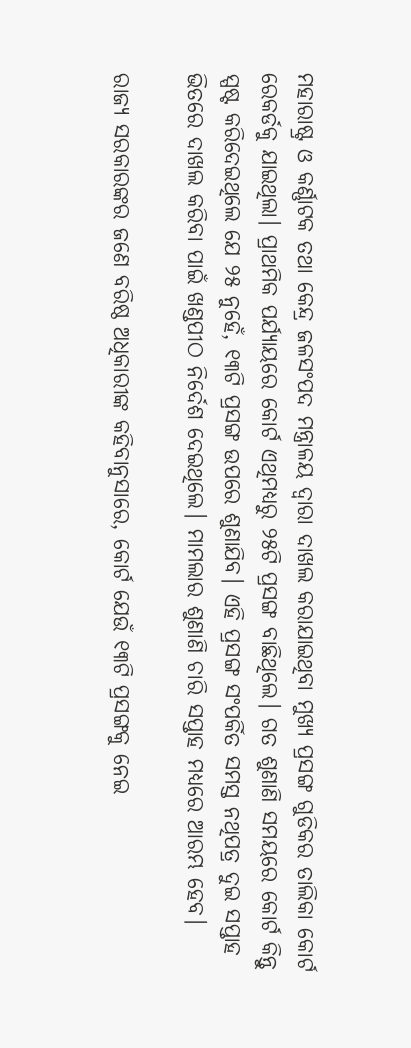ମହାରାଷ୍ଟ୍ର ଓ କର୍ଣ୍ଣାଟକ ତଥା କେନ୍ଦ୍ର ଜଳସଂପଦ ମନ୍ତ୍ରାଳୟ ଦ୍ୱାରା ଦାଖଲ କରାଯାଇଥିବା ମୁଖ୍ୟ ପ୍ରସଙ୍ଗ ଗୁଡିକର ତାଲିକା କୋର୍ଟ ରେକର୍ଡକୁ ଯାଇଥିଲା। ପ୍ରାଥମିକ ପର୍ଯ୍ୟାୟରେ କୋର୍ଟ ଏଥିମଧ୍ୟରୁ ୨୫ଟି ପ୍ରସଙ୍ଗ ବାଛିଥିଲେ। ଗତ ଶୁଣାଣି ସମୟରେ କୋର୍ଟ କିନ୍ତୁ ସ୍ପଷ୍ଟ କରିଦେଇଥିଲେ ଯେ ୨୫ ନୁହେଁ, ୧୩ଟି ପ୍ରସଙ୍ଗ ଉପରେ ଶୁଣାଯିବ। ଏହି ପ୍ରସଙ୍ଗ ସଂପର୍କିତ ସମସ୍ତ ନଥିପତ୍ର ଦୁଇ ସପ୍ତାହ ଭିତରେ ଦାଖଲ କରିବା ପାଇଁ ଖଣ୍ଡପୀଠ ନିର୍ଦେଶ ଦେଇଥିଲେ। ମାମଲାର ଶୁଣାଣି ଚାରି ସପ୍ତାହ ମଧ୍ୟରେ ଆରମ୍ଭ ହେବ।

ରାଜ୍ୟ ସରକାରଙ୍କର ଜଣେ ବରିଷ୍ଠ ଅଧିକାରୀଙ୍କ କହିବାନୁସାରେ, କୋର୍ଟ ଯେଉଁ ୧୩ଟି ପ୍ରସଙ୍ଗକୁ ନେଇ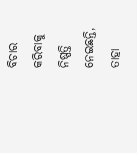ବିଚାର କରିବାକୁ ନିଷ୍ପତ୍ତି ନେଇଛନ୍ତି, ତାହା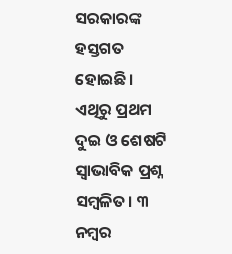ସରକାରଙ୍କ ହସ୍ତଗତ ହୋଇଛି। ଏଥିରୁ ପ୍ରଥମ ଦୁଇ ଓ ଶେଷଟି ସ୍ୱାଭାବିକ ପ୍ରଶ୍ନ ସମ୍ବଳିତ। ୩ ନମ୍ବର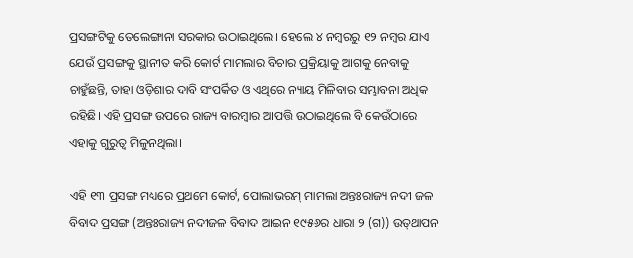ପ୍ରସଙ୍ଗଟିକୁ ତେଲେଙ୍ଗାନା ସରକାର ଉଠାଇଥିଲେ। ହେଲେ ୪ ନମ୍ବରରୁ ୧୨ ନମ୍ବର ଯାଏ ଯେଉଁ ପ୍ରସଙ୍ଗକୁ ସ୍ଥାନୀତ କରି କୋର୍ଟ ମାମଲାର ବିଚାର ପ୍ରକ୍ରିୟାକୁ ଆଗକୁ ନେବାକୁ ଚାହୁଁଛନ୍ତି, ତାହା ଓଡ଼ିଶାର ଦାବି ସଂପର୍କିତ ଓ ଏଥିରେ ନ୍ୟାୟ ମିଳିବାର ସମ୍ଭାବନା ଅଧିକ ରହିଛି। ଏହି ପ୍ରସଙ୍ଗ ଉପରେ ରାଜ୍ୟ ବାରମ୍ବାର ଆପତ୍ତି ଉଠାଇଥିଲେ ବି କେଉଁଠାରେ ଏହାକୁ ଗୁରୁତ୍ୱ ମିଳୁନଥିଲା।

ଏହି ୧୩ ପ୍ରସଙ୍ଗ ମଧ୍ୟରେ ପ୍ରଥମେ କୋର୍ଟ, ପୋଲାଭରମ୍‌ ମାମଲା ଅନ୍ତଃରାଜ୍ୟ ନଦୀ ଜଳ ବିବାଦ ପ୍ରସଙ୍ଗ (ଅନ୍ତଃରାଜ୍ୟ ନଦୀଜଳ ବିବାଦ ଆଇନ ୧୯୫୬ର ଧାରା ୨ (ଗ)) ଉତ୍‌ଥାପନ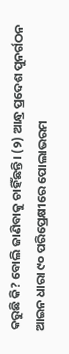କରୁଛି କି? ବୋଲି ଜାଣିବାକୁ ଚାହିଁଛନ୍ତି। (୨) ଆନ୍ଧ୍ର ପ୍ରଦେଶ ପୁନର୍ଗଠନ ଆଇନ ଧାରା ୯୦ ପରିପ୍ରେକ୍ଷୀରେ ପୋଲାଭରମ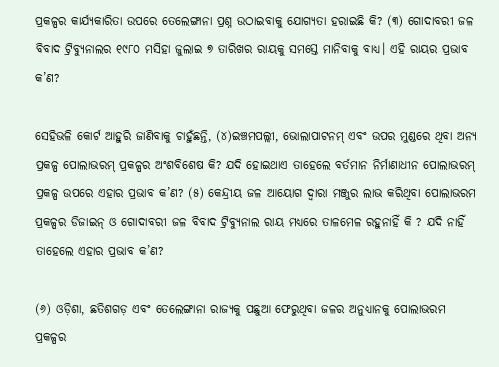ପ୍ରକଳ୍ପର କାର୍ଯ୍ୟକାରିତା ଉପରେ ତେଲେଙ୍ଗାନା ପ୍ରଶ୍ନ ଉଠାଇବାକୁ ଯୋଗ୍ୟତା ହରାଇଛି କି? (୩) ଗୋଦାବରୀ ଜଳ ବିବାଦ ଟ୍ରିବ୍ୟୁନାଲର ୧୯୮୦ ମସିହା ଜୁଲାଇ ୭ ତାରିଖର ରାୟକୁ ସମସ୍ତେ ମାନିବାକୁ ବାଧ୍ୟ। ଏହି ରାୟର ପ୍ରଭାବ କ’ଣ?

ସେହିଭଳି କୋର୍ଟ ଆହୁରି ଜାଣିବାକୁ ଚାହୁଁଛନ୍ତି, (୪)ଇଞ୍ଚମପଲ୍ଲୀ, ଭୋଲାପାଟନମ୍‌ ଏବଂ ଉପର ମୁଣ୍ଡରେ ଥିବା ଅନ୍ୟ ପ୍ରକଳ୍ପ ପୋଲାଭରମ୍‌ ପ୍ରକଳ୍ପର ଅଂଶବିଶେଷ କି? ଯଦି ହୋଇଥାଏ ତାହେଲେ ବର୍ତମାନ ନିର୍ମାଣାଧୀନ ପୋଲାଭରମ୍‌ ପ୍ରକଳ୍ପ ଉପରେ ଏହାର ପ୍ରଭାବ କ’ଣ? (୫) କେନ୍ଦ୍ରୀୟ ଜଳ ଆୟୋଗ ଦ୍ୱାରା ମଞ୍ଜୁର ଲାଭ କରିଥିବା ପୋଲାଭରମ ପ୍ରକଳ୍ପର ଡିଜାଇନ୍‌ ଓ ଗୋଦାବରୀ ଜଳ ବିବାଦ ଟ୍ରିବ୍ୟୁନାଲ ରାୟ ମଧ୍ୟରେ ତାଳମେଳ ରହୁନାହିଁ କି ? ଯଦି ନାହିଁ ତାହେଲେ ଏହାର ପ୍ରଭାବ କ’ଣ?

(୬) ଓଡ଼ିଶା, ଛତିଶଗଡ଼ ଏବଂ ତେଲେଙ୍ଗାନା ରାଜ୍ୟକୁ ପଛୁଆ ଫେରୁଥିବା ଜଳର ଅନୁଧ୍ୟାନକୁ ପୋଲାଭରମ ପ୍ରକଳ୍ପର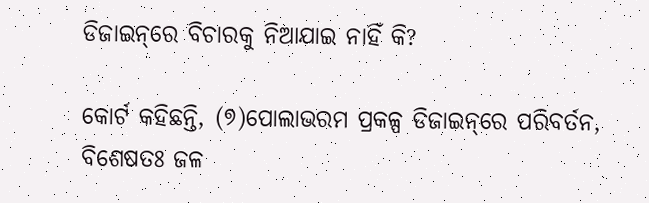ଡିଜାଇନ୍‌ରେ ବିଚାରକୁ ନିଆଯାଇ ନାହିଁ କି?

କୋର୍ଟ କହିଛନ୍ତି, (୭)ପୋଲାଭରମ ପ୍ରକଳ୍ପ ଡିଜାଇନ୍‌ରେ ପରିବର୍ତନ, ବିଶେଷତଃ ଜଳ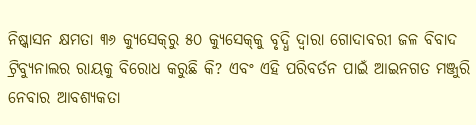ନିଷ୍କାସନ କ୍ଷମତା ୩୬ କ୍ୟୁସେକ୍‌ରୁ ୫୦ କ୍ୟୁସେକ୍‌କୁ ବୃଦ୍ଧି ଦ୍ୱାରା ଗୋଦାବରୀ ଜଳ ବିବାଦ ଟ୍ରିବ୍ୟୁନାଲର ରାୟକୁ ବିରୋଧ କରୁଛି କି? ଏବଂ ଏହି ପରିବର୍ତନ ପାଇଁ ଆଇନଗତ ମଞ୍ଜୁରି ନେବାର ଆବଶ୍ୟକତା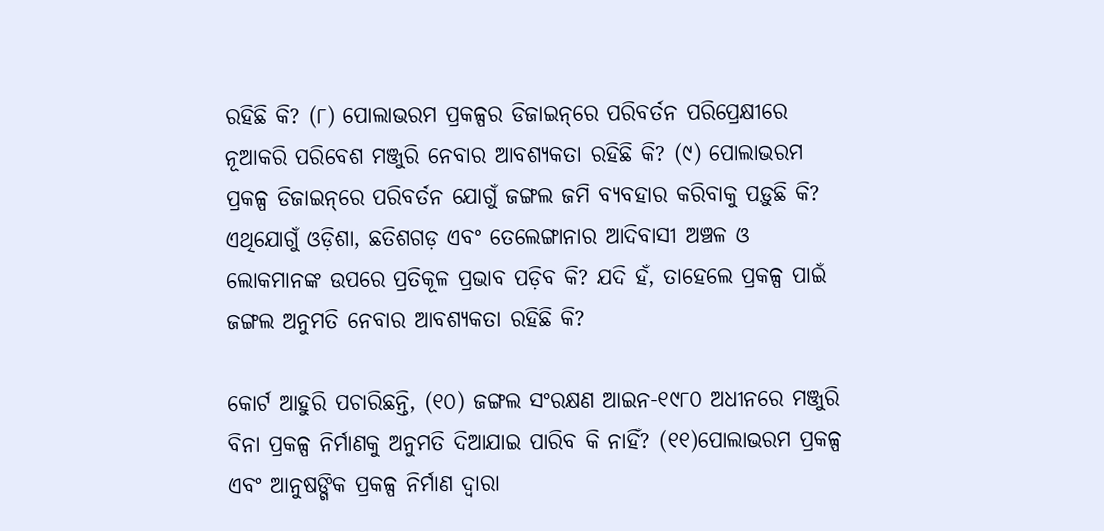ରହିଛି କି? (୮) ପୋଲାଭରମ ପ୍ରକଳ୍ପର ଡିଜାଇନ୍‌ରେ ପରିବର୍ତନ ପରିପ୍ରେକ୍ଷୀରେ ନୂଆକରି ପରିବେଶ ମଞ୍ଜୁରି ନେବାର ଆବଶ୍ୟକତା ରହିଛି କି? (୯) ପୋଲାଭରମ ପ୍ରକଳ୍ପ ଡିଜାଇନ୍‌ରେ ପରିବର୍ତନ ଯୋଗୁଁ ଜଙ୍ଗଲ ଜମି ବ୍ୟବହାର କରିବାକୁ ପଡ଼ୁଛି କି? ଏଥିଯୋଗୁଁ ଓଡ଼ିଶା, ଛତିଶଗଡ଼ ଏବଂ ତେଲେଙ୍ଗାନାର ଆଦିବାସୀ ଅଞ୍ଚଳ ଓ ଲୋକମାନଙ୍କ ଉପରେ ପ୍ରତିକୂଳ ପ୍ରଭାବ ପଡ଼ିବ କି? ଯଦି ହଁ, ତାହେଲେ ପ୍ରକଳ୍ପ ପାଇଁ ଜଙ୍ଗଲ ଅନୁମତି ନେବାର ଆବଶ୍ୟକତା ରହିଛି କି?

କୋର୍ଟ ଆହୁରି ପଚାରିଛନ୍ତି, (୧୦) ଜଙ୍ଗଲ ସଂରକ୍ଷଣ ଆଇନ-୧୯୮୦ ଅଧୀନରେ ମଞ୍ଜୁରି ବିନା ପ୍ରକଳ୍ପ ନିର୍ମାଣକୁ ଅନୁମତି ଦିଆଯାଇ ପାରିବ କି ନାହିଁ? (୧୧)ପୋଲାଭରମ ପ୍ରକଳ୍ପ ଏବଂ ଆନୁଷଙ୍ଗିକ ପ୍ରକଳ୍ପ ନିର୍ମାଣ ଦ୍ୱାରା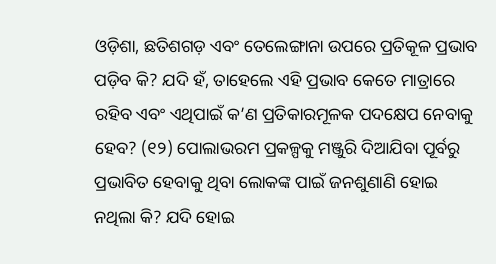ଓଡ଼ିଶା, ଛତିଶଗଡ଼ ଏବଂ ତେଲେଙ୍ଗାନା ଉପରେ ପ୍ରତିକୂଳ ପ୍ରଭାବ ପଡ଼ିବ କି? ଯଦି ହଁ, ତାହେଲେ ଏହି ପ୍ରଭାବ କେତେ ମାତ୍ରାରେ ରହିବ ଏବଂ ଏଥିପାଇଁ କ’ଣ ପ୍ରତିକାରମୂଳକ ପଦକ୍ଷେପ ନେବାକୁ ହେବ? (୧୨) ପୋଲାଭରମ ପ୍ରକଳ୍ପକୁ ମଞ୍ଜୁରି ଦିଆଯିବା ପୂର୍ବରୁ ପ୍ରଭାବିତ ହେବାକୁ ଥିବା ଲୋକଙ୍କ ପାଇଁ ଜନଶୁଣାଣି ହୋଇ ନଥିଲା କି? ଯଦି ହୋଇ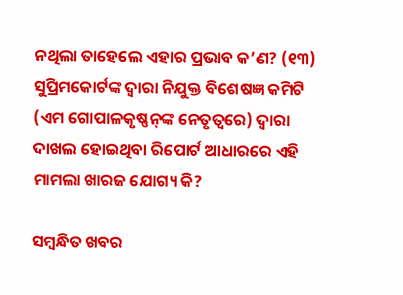ନଥିଲା ତାହେଲେ ଏହାର ପ୍ରଭାବ କ’ଣ? (୧୩) ସୁପ୍ରିମକୋର୍ଟଙ୍କ ଦ୍ୱାରା ନିଯୁକ୍ତ ବିଶେଷଜ୍ଞ କମିଟି (ଏମ ଗୋପାଳକୃଷ୍ଣନ୍‌ଙ୍କ ନେତୃତ୍ୱରେ) ଦ୍ୱାରା ଦାଖଲ ହୋଇଥିବା ରିପୋର୍ଟ ଆଧାରରେ ଏହି ମାମଲା ଖାରଜ ଯୋଗ୍ୟ କି?

ସମ୍ବନ୍ଧିତ ଖବର